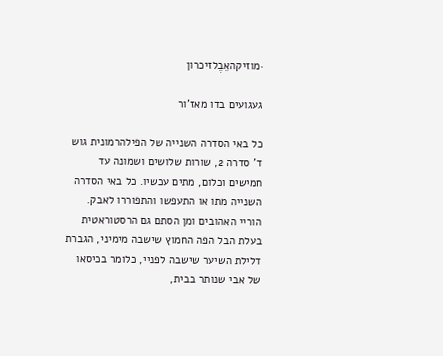·מוזיקהאֵבֶלזיכרון

געגועים בדו מאז'ור

כל באי הסדרה השנייה של הפילהרמונית גוש ד' סדרה 2, שורות שלושים ושמונה עד חמישים וכלום, מתים עכשיו. כל באי הסדרה השנייה מתו או התעפשו והתפוררו לאבק. הוריי האהובים ומן הסתם גם הרסטוראטית בעלת הבל הפה החמוץ שישבה מימיני, הגברת דלילת השיער שישבה לפניי, כלומר בכיסאו של אבי שנותר בבית,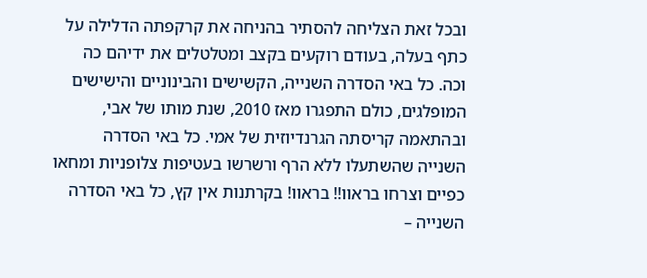ובכל זאת הצליחה להסתיר בהניחה את קרקפתה הדלילה על כתף בעלה, בעודם רוקעים בקצב ומטלטלים את ידיהם כה וכה. כל באי הסדרה השנייה, הקשישים והבינוניים והישישים המופלגים, כולם התפגרו מאז 2010, שנת מותו של אבי, ובהתאמה קריסתה הגרנדיוזית של אמי. כל באי הסדרה השנייה שהשתעלו ללא הרף ורשרשו בעטיפות צלופניות ומחאו כפיים וצרחו בראוו!! בראוו! בקרתנות אין קץ, כל באי הסדרה השנייה –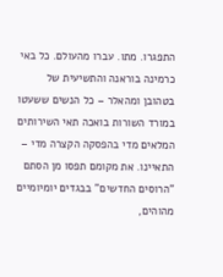התפגרו. מתו. עברו מהעולם. כל באי כרמינה בוראנה והתשיעית של בטהובן ומהאלר – כל הנשים ששעטו במורד השורות בואכה תאי השירותים המלאים מדי בהפסקה הקצרה מדי – התאיינו. את מקומם תפסו מן הסתם "הרוסים החדשים" בבגדים יומיומיים מהוהים,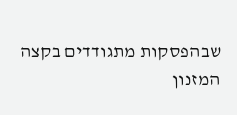שבהפסקות מתגודדים בקצה המזנון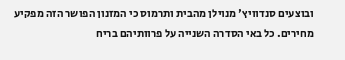ובוצעים סנדוויץ' מנוילן מהבית ותרמוס כי המזנון הפושר הזה מפקיע מחירים. כל באי הסדרה השנייה על פרוותיהם בריח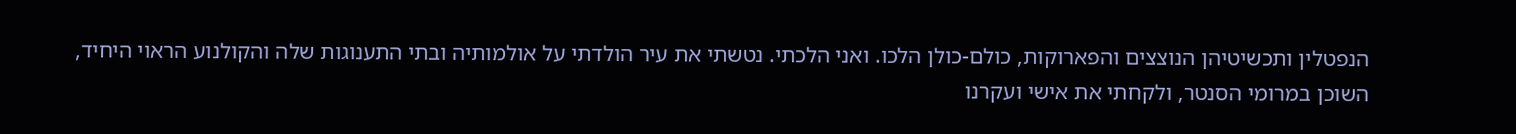הנפטלין ותכשיטיהן הנוצצים והפארוקות, כולם-כולן הלכו. ואני הלכתי. נטשתי את עיר הולדתי על אולמותיה ובתי התענוגות שלה והקולנוע הראוי היחיד, השוכן במרומי הסנטר, ולקחתי את אישי ועקרנו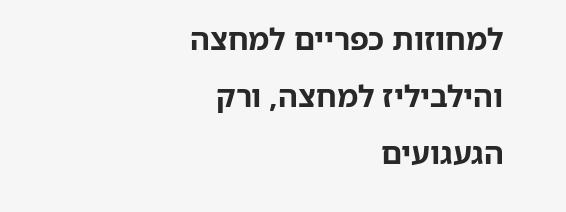למחוזות כפריים למחצה והילביליז למחצה, ורק הגעגועים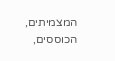המצמיתים, הכוססים,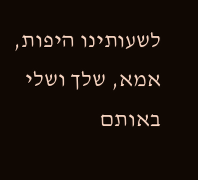לשעותינו היפות, אמא, שלך ושלי באותם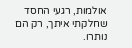אולמות, רגעי החסד שחלקתי איתך, רק הם נותרו.